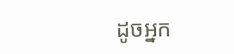ដូចអ្នក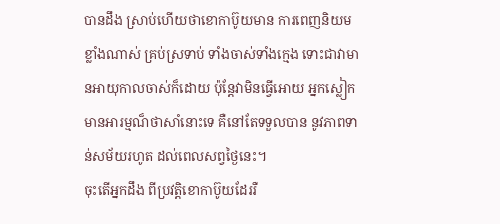បានដឹង ស្រាប់ហើយថាខោកាប៊ូយមាន ការពេញនិយមខ្លាំងណាស់ គ្រប់ស្រទាប់ ទាំងចាស់ទាំងក្មេង ទោះជាវាមានអាយុកាលចាស់ក៏ដោយ ប៉ុន្តែវាមិនធ្វើអោយ អ្នកស្លៀកមានអារម្មណ៏ថាសាំនោះទេ គឺនៅតែទទួលបាន នូវភាពទាន់សម័យរហូត ដល់ពេលសព្វថ្ងៃនេះ។
ចុះតើអ្នកដឹង ពីប្រវត្តិខោកាប៊ូយដែររឺ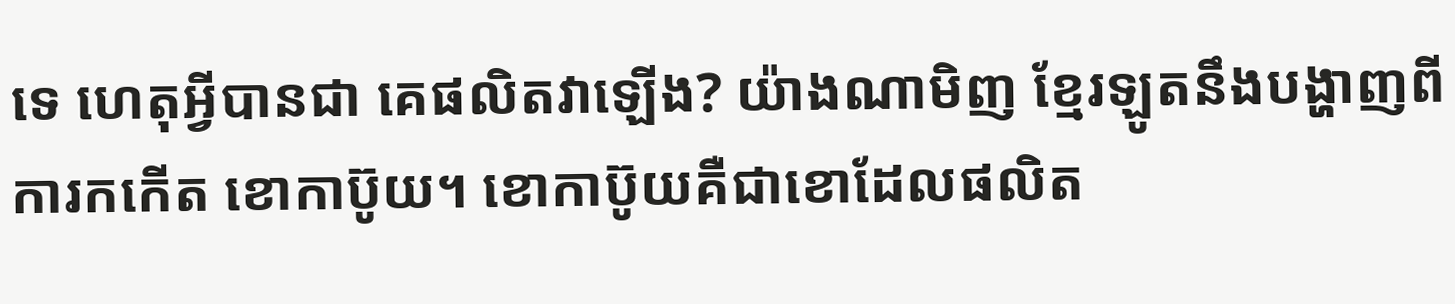ទេ ហេតុអ្វីបានជា គេផលិតវាឡើង? យ៉ាងណាមិញ ខ្មែរឡូតនឹងបង្ហាញពីការកកើត ខោកាប៊ូយ។ ខោកាប៊ូយគឺជាខោដែលផលិត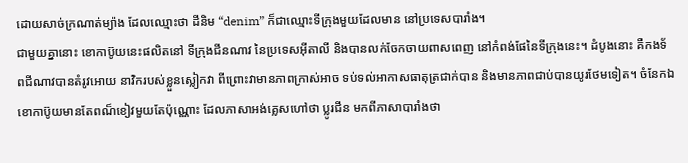ដោយសាច់ក្រណាត់ម្យ៉ាង ដែលឈ្មោះថា ដីនិម “denim” ក៏ជាឈ្មោះទីក្រុងមួយដែលមាន នៅប្រទេសបារាំង។
ជាមួយគ្នានោះ ខោកាប៊ូយនេះផលិតនៅ ទីក្រុងជីនណាវ នៃប្រទេសអ៊ីតាលី និងបានលក់ចែកចាយពាសពេញ នៅកំពង់ផែនៃទីក្រុងនេះ។ ដំបូងនោះ គឺកងទ័ពជីណាវបានតំរូវអោយ នាវិករបស់ខ្លួនស្លៀកវា ពីព្រោះវាមានភាពក្រាស់អាច ទប់ទល់អាកាសធាតុត្រជាក់បាន និងមានភាពជាប់បានយូរថែមទៀត។ ចំនែកឯខោកាប៊ូយមានតែពណ៏ខៀវមួយតែប៉ុណ្ណោះ ដែលភាសាអង់គ្លេសហៅថា ប្លូរជីន មកពីភាសាបារាំងថា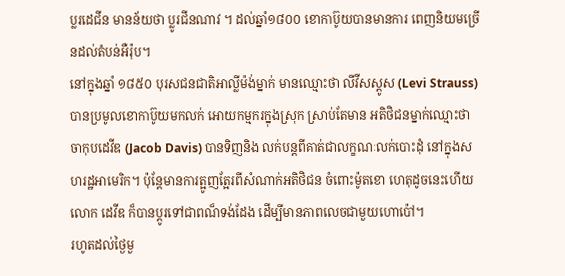ប្លរដេជីន មានន័យថា ប្លូរជីនណាវ ។ ដល់ឆ្នាំ១៨០០ ខោកាប៊ូយបានមានការ ពេញនិយមច្រើនដល់តំបន់អឺរ៉ុប។
នៅក្នុងឆ្នាំ ១៨៥០ បុរសជនជាតិអាល្លីម៉ង់ម្នាក់ មានឈ្មោះថា លីវីសស្តូស (Levi Strauss) បានប្រមូលខោកាប៊ូយមកលក់ អោយកម្មករក្នុងស្រុក ស្រាប់តែមាន អតិថិជនម្នាក់ឈ្មោះថា ចាកុបដេវីឌ (Jacob Davis) បានទិញនិង លក់បន្តពីគាត់ជាលក្ខណៈលក់បោះដុំ នៅក្នុងសហរដ្ឋអាមេរិក។ ប៉ុន្តែមានការត្អូញត្អែរពីសំណាក់អតិថិជន ចំពោះម៉ូតខោ ហេតុដូចនេះហើយ លោក ដេវីឌ ក៏បានប្តូរទៅជាពណ៏ទង់ដែង ដើម្បីមានភាពលេចជាមួយហោប៉ៅ។
រហូតដល់ថ្ងៃមួ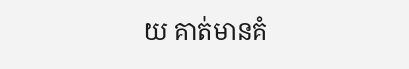យ គាត់មានគំ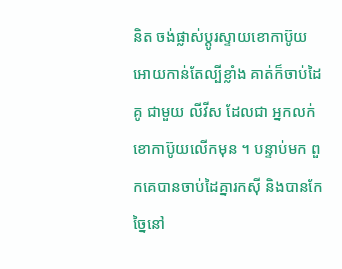និត ចង់ផ្លាស់ប្តូរស្ទាយខោកាប៊ូយ អោយកាន់តែល្បីខ្លាំង គាត់ក៏ចាប់ដៃគូ ជាមួយ លីវីស ដែលជា អ្នកលក់ខោកាប៊ូយលើកមុន ។ បន្ទាប់មក ពួកគេបានចាប់ដៃគ្នារកស៊ី និងបានកែច្នៃនៅ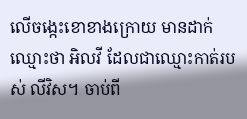លើចង្កេះខោខាងក្រោយ មានដាក់ឈ្មោះថា អិលវី ដែលជាឈ្មោះកាត់របស់ លីវិស។ ចាប់ពី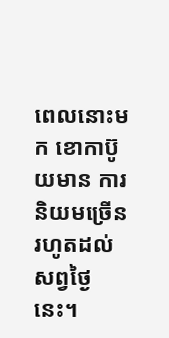ពេលនោះមក ខោកាប៊ូយមាន ការនិយមច្រើនរហូតដល់សព្វថ្ងៃនេះ។